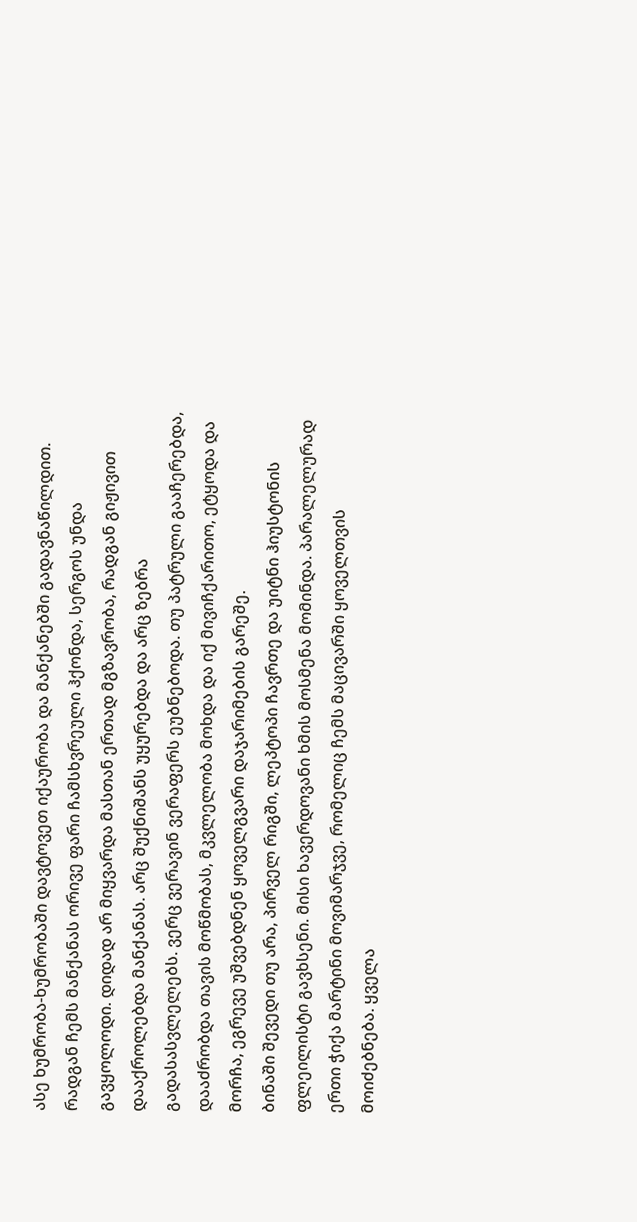ასე ხუმრობა-ხუმრობაში დავტოვეთ იქაურობა და მანქანებში გადავნაწილდით. რადგან ჩემს მანქანას ორივე ფარი ჩამსხვრეული ჰქონდა, სერგოს უნდა გავყოლოდი. დიდად არ მიყვარდა მასთან ერთად მგზავრობა, რადგან გიჟივით დააქროლებდა მანქანას. არც შუქნიშანს უყურებდა და არც ზებრა გადასასვლელებს. ვერც ვერავინ ვერაფერს ეუბნებოდა. თუ პატრული გააჩერებდა, დააძრობდა თავის მოწმობას, მკვლელობა მოხდა და იქ მივიჩქარითო, ეტყოდა და მორჩა, ეგრევე უშვებდნენ ყოველგვარი დაჯარიმების გარეშე.
ბინაში შევედი თუ არა, პირველ რიგში, ლეპტოპი ჩავრთე და უიტნი ჰიუსტონის ფლეილისტი გავხსენი. მისი ხავერდოვანი ხმის მოსმენა მომინდა. პარალელურად ერთი ჭიქა მარტინი მოვიმარჯვე, რომელიც ჩემს მაცივარში ყოველთვის მოიძებნება. ყველა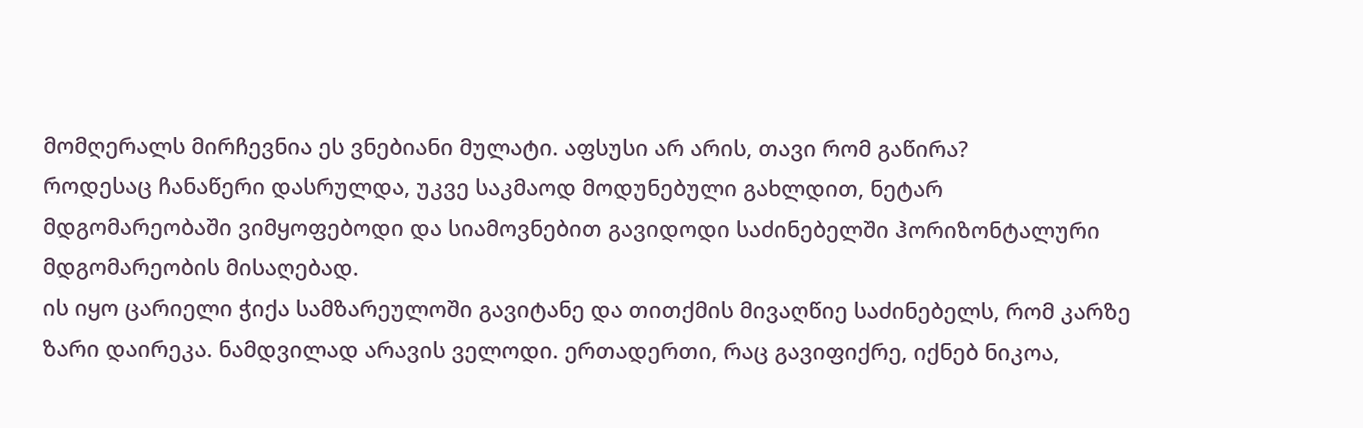მომღერალს მირჩევნია ეს ვნებიანი მულატი. აფსუსი არ არის, თავი რომ გაწირა?
როდესაც ჩანაწერი დასრულდა, უკვე საკმაოდ მოდუნებული გახლდით, ნეტარ მდგომარეობაში ვიმყოფებოდი და სიამოვნებით გავიდოდი საძინებელში ჰორიზონტალური მდგომარეობის მისაღებად.
ის იყო ცარიელი ჭიქა სამზარეულოში გავიტანე და თითქმის მივაღწიე საძინებელს, რომ კარზე ზარი დაირეკა. ნამდვილად არავის ველოდი. ერთადერთი, რაც გავიფიქრე, იქნებ ნიკოა,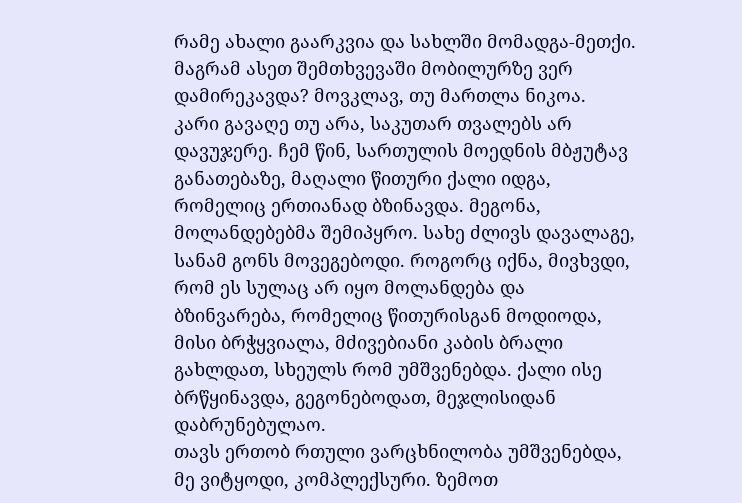რამე ახალი გაარკვია და სახლში მომადგა-მეთქი. მაგრამ ასეთ შემთხვევაში მობილურზე ვერ დამირეკავდა? მოვკლავ, თუ მართლა ნიკოა.
კარი გავაღე თუ არა, საკუთარ თვალებს არ დავუჯერე. ჩემ წინ, სართულის მოედნის მბჟუტავ განათებაზე, მაღალი წითური ქალი იდგა, რომელიც ერთიანად ბზინავდა. მეგონა, მოლანდებებმა შემიპყრო. სახე ძლივს დავალაგე, სანამ გონს მოვეგებოდი. როგორც იქნა, მივხვდი, რომ ეს სულაც არ იყო მოლანდება და ბზინვარება, რომელიც წითურისგან მოდიოდა, მისი ბრჭყვიალა, მძივებიანი კაბის ბრალი გახლდათ, სხეულს რომ უმშვენებდა. ქალი ისე ბრწყინავდა, გეგონებოდათ, მეჯლისიდან დაბრუნებულაო.
თავს ერთობ რთული ვარცხნილობა უმშვენებდა, მე ვიტყოდი, კომპლექსური. ზემოთ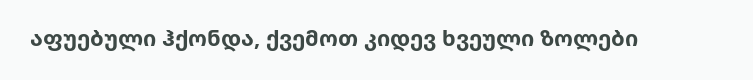აფუებული ჰქონდა, ქვემოთ კიდევ ხვეული ზოლები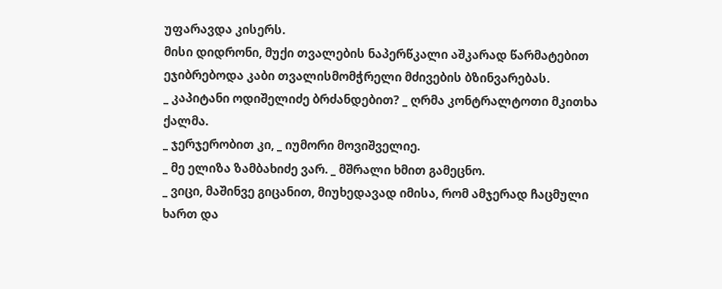უფარავდა კისერს.
მისი დიდრონი, მუქი თვალების ნაპერწკალი აშკარად წარმატებით ეჯიბრებოდა კაბი თვალისმომჭრელი მძივების ბზინვარებას.
_ კაპიტანი ოდიშელიძე ბრძანდებით? _ ღრმა კონტრალტოთი მკითხა ქალმა.
_ ჯერჯერობით კი, _ იუმორი მოვიშველიე.
_ მე ელიზა ზამბახიძე ვარ. _ მშრალი ხმით გამეცნო.
_ ვიცი, მაშინვე გიცანით, მიუხედავად იმისა, რომ ამჯერად ჩაცმული ხართ და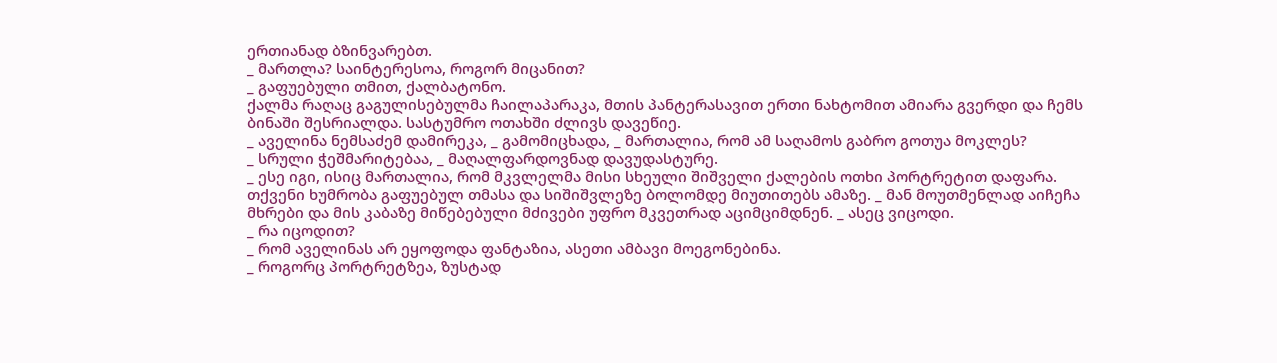ერთიანად ბზინვარებთ.
_ მართლა? საინტერესოა, როგორ მიცანით?
_ გაფუებული თმით, ქალბატონო.
ქალმა რაღაც გაგულისებულმა ჩაილაპარაკა, მთის პანტერასავით ერთი ნახტომით ამიარა გვერდი და ჩემს ბინაში შესრიალდა. სასტუმრო ოთახში ძლივს დავეწიე.
_ აველინა ნემსაძემ დამირეკა, _ გამომიცხადა, _ მართალია, რომ ამ საღამოს გაბრო გოთუა მოკლეს?
_ სრული ჭეშმარიტებაა, _ მაღალფარდოვნად დავუდასტურე.
_ ესე იგი, ისიც მართალია, რომ მკვლელმა მისი სხეული შიშველი ქალების ოთხი პორტრეტით დაფარა. თქვენი ხუმრობა გაფუებულ თმასა და სიშიშვლეზე ბოლომდე მიუთითებს ამაზე. _ მან მოუთმენლად აიჩეჩა მხრები და მის კაბაზე მიწებებული მძივები უფრო მკვეთრად აციმციმდნენ. _ ასეც ვიცოდი.
_ რა იცოდით?
_ რომ აველინას არ ეყოფოდა ფანტაზია, ასეთი ამბავი მოეგონებინა.
_ როგორც პორტრეტზეა, ზუსტად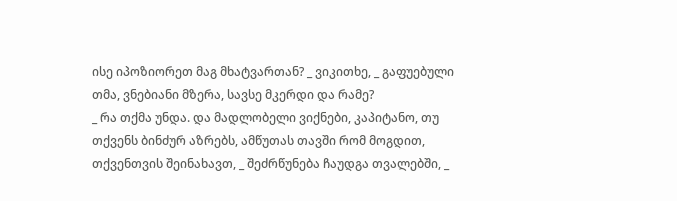ისე იპოზიორეთ მაგ მხატვართან? _ ვიკითხე, _ გაფუებული თმა, ვნებიანი მზერა, სავსე მკერდი და რამე?
_ რა თქმა უნდა. და მადლობელი ვიქნები, კაპიტანო, თუ თქვენს ბინძურ აზრებს, ამწუთას თავში რომ მოგდით, თქვენთვის შეინახავთ, _ შეძრწუნება ჩაუდგა თვალებში, _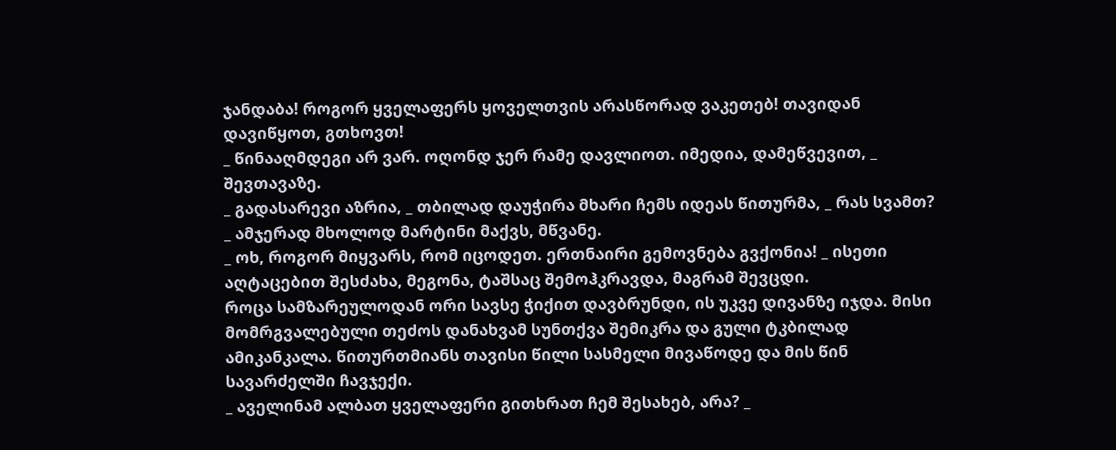ჯანდაბა! როგორ ყველაფერს ყოველთვის არასწორად ვაკეთებ! თავიდან დავიწყოთ, გთხოვთ!
_ წინააღმდეგი არ ვარ. ოღონდ ჯერ რამე დავლიოთ. იმედია, დამეწვევით, _ შევთავაზე.
_ გადასარევი აზრია, _ თბილად დაუჭირა მხარი ჩემს იდეას წითურმა, _ რას სვამთ?
_ ამჯერად მხოლოდ მარტინი მაქვს, მწვანე.
_ ოხ, როგორ მიყვარს, რომ იცოდეთ. ერთნაირი გემოვნება გვქონია! _ ისეთი აღტაცებით შესძახა, მეგონა, ტაშსაც შემოჰკრავდა, მაგრამ შევცდი.
როცა სამზარეულოდან ორი სავსე ჭიქით დავბრუნდი, ის უკვე დივანზე იჯდა. მისი მომრგვალებული თეძოს დანახვამ სუნთქვა შემიკრა და გული ტკბილად ამიკანკალა. წითურთმიანს თავისი წილი სასმელი მივაწოდე და მის წინ სავარძელში ჩავჯექი.
_ აველინამ ალბათ ყველაფერი გითხრათ ჩემ შესახებ, არა? _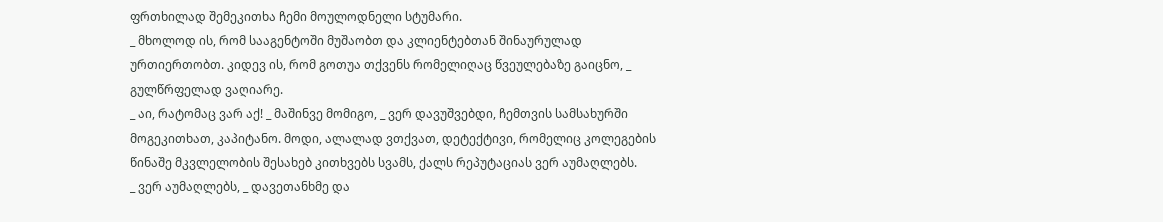ფრთხილად შემეკითხა ჩემი მოულოდნელი სტუმარი.
_ მხოლოდ ის, რომ სააგენტოში მუშაობთ და კლიენტებთან შინაურულად ურთიერთობთ. კიდევ ის, რომ გოთუა თქვენს რომელიღაც წვეულებაზე გაიცნო, _ გულწრფელად ვაღიარე.
_ აი, რატომაც ვარ აქ! _ მაშინვე მომიგო, _ ვერ დავუშვებდი, ჩემთვის სამსახურში მოგეკითხათ, კაპიტანო. მოდი, ალალად ვთქვათ, დეტექტივი, რომელიც კოლეგების წინაშე მკვლელობის შესახებ კითხვებს სვამს, ქალს რეპუტაციას ვერ აუმაღლებს.
_ ვერ აუმაღლებს, _ დავეთანხმე და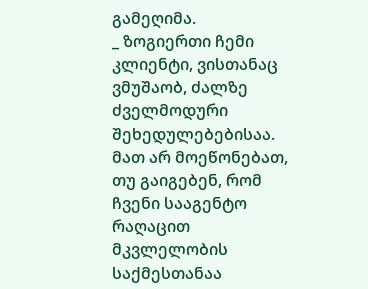გამეღიმა.
_ ზოგიერთი ჩემი კლიენტი, ვისთანაც ვმუშაობ, ძალზე ძველმოდური შეხედულებებისაა. მათ არ მოეწონებათ, თუ გაიგებენ, რომ ჩვენი სააგენტო რაღაცით მკვლელობის საქმესთანაა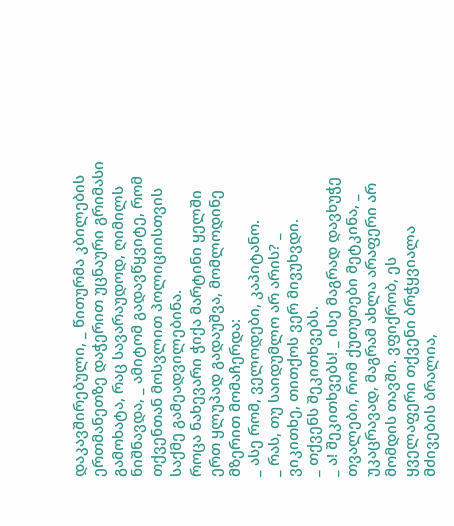დაკავშირებული, _ წითურმა კბილების ერთმანეთზე დაჭერით უცნაური გრიმასი გამოხატა, რაც სავარაუდოდ, ღიმილს ნიშნავდა, _ ამიტომ გადავწყვიტე, რომ თქვენთან მოსვლით პოლიციისთვის საქმე გამეადვილებინა.
როცა ნახევარი ჭიქა მარტინი ყელში ერთ ყლუპად გადაუშვა, მომლოდინე მზერით მომაჩერდა:
_ ასე რომ, ველოდები, კაპიტანო.
_ რას, თუ საიდუმლო არ არის? _ ვიკითხე, თითქოს ვერ მივუხვდი.
_ თქვენს შეკითხვებს.
_ ა! შეკითხვებს! _ ისე მაგრად დავხუჭე თვალები, რომ ქუთუთები მეტკინა, _ უკაცრავად, მაგრამ ახლა არაფერი არ მომდის თავში. ვფიქრობ, ეს ყველაფერი თქვენი ბრჭყვიალა მძივების ბრალია,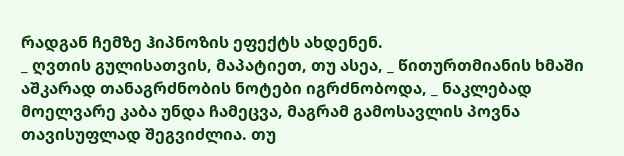რადგან ჩემზე ჰიპნოზის ეფექტს ახდენენ.
_ ღვთის გულისათვის, მაპატიეთ, თუ ასეა, _ წითურთმიანის ხმაში აშკარად თანაგრძნობის ნოტები იგრძნობოდა, _ ნაკლებად მოელვარე კაბა უნდა ჩამეცვა, მაგრამ გამოსავლის პოვნა თავისუფლად შეგვიძლია. თუ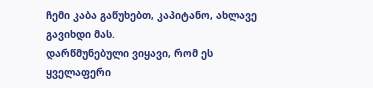ჩემი კაბა გაწუხებთ, კაპიტანო, ახლავე გავიხდი მას.
დარწმუნებული ვიყავი, რომ ეს ყველაფერი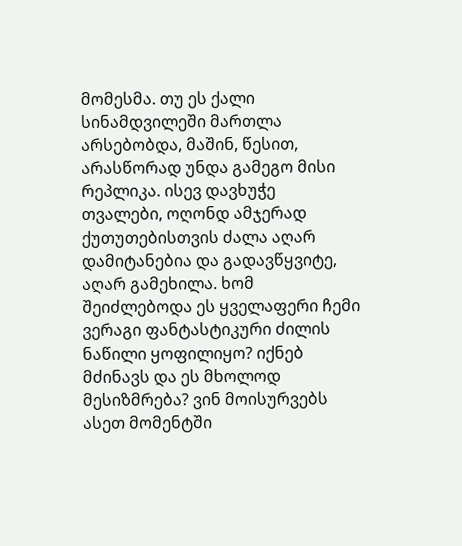მომესმა. თუ ეს ქალი სინამდვილეში მართლა არსებობდა, მაშინ, წესით, არასწორად უნდა გამეგო მისი რეპლიკა. ისევ დავხუჭე თვალები, ოღონდ ამჯერად ქუთუთებისთვის ძალა აღარ დამიტანებია და გადავწყვიტე, აღარ გამეხილა. ხომ შეიძლებოდა ეს ყველაფერი ჩემი ვერაგი ფანტასტიკური ძილის ნაწილი ყოფილიყო? იქნებ მძინავს და ეს მხოლოდ მესიზმრება? ვინ მოისურვებს ასეთ მომენტში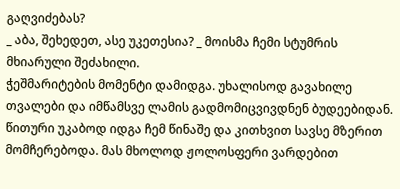გაღვიძებას?
_ აბა, შეხედეთ, ასე უკეთესია? _ მოისმა ჩემი სტუმრის მხიარული შეძახილი.
ჭეშმარიტების მომენტი დამიდგა. უხალისოდ გავახილე თვალები და იმწამსვე ლამის გადმომიცვივდნენ ბუდეებიდან. წითური უკაბოდ იდგა ჩემ წინაშე და კითხვით სავსე მზერით მომჩერებოდა. მას მხოლოდ ჟოლოსფერი ვარდებით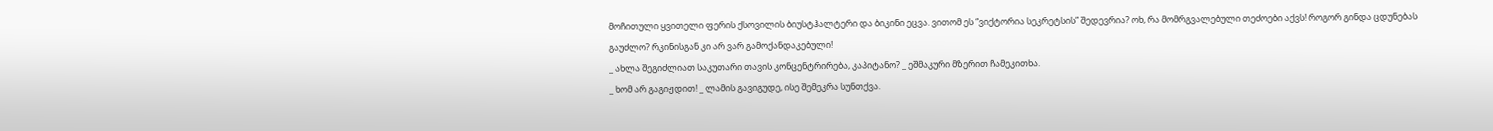მოჩითული ყვითელი ფერის ქსოვილის ბიუსტჰალტერი და ბიკინი ეცვა. ვითომ ეს “ვიქტორია სეკრეტსის” შედევრია? ოხ, რა მომრგვალებული თეძოები აქვს! როგორ გინდა ცდუნებას გაუძლო? რკინისგან კი არ ვარ გამოქანდაკებული!
_ ახლა შეგიძლიათ საკუთარი თავის კონცენტრირება, კაპიტანო? _ ეშმაკური მზერით ჩამეკითხა.
_ ხომ არ გაგიჟდით! _ ლამის გავიგუდე, ისე შემეკრა სუნთქვა.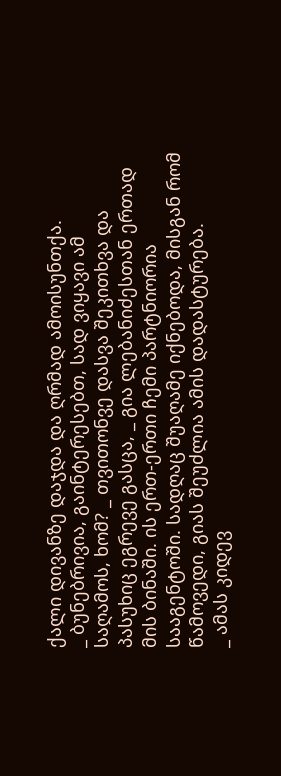ქალი დივანზე დაჯდა და ღრმად ამოისუნთქა.
_ ბუნებრივია, გაინტერესებთ, სად ვიყავი ამ საღამოს, ხომ? _ თვითონვე დასვა შეკითხვა და პასუხიც ეგრევე გასცა, _ გია ლებანიძესთან ერთად მის ბინაში. ის ერთ-ერთი ჩემი პარტნიორია სააგენტოში. სადღაც შუაღამე იქნებოდა, მისგან რომ წამოვედი, გიას შეუძლია ამის დადასტურება.
_ ამას კიდევ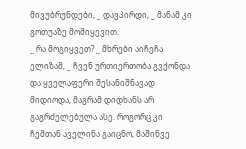მივუბრუნდები, _ დავპირდი, _ მანამ კი გოთუაზე მომიყევით.
_ რა მოგიყვეთ? _ მხრები აიჩეჩა ელიზამ, _ ჩვენ ურთიერთობა გვქონდა და ყველაფერი შესანიშნავად მიდიოდა, მაგრამ დიდხანს არ გაგრძელებულა ასე. როგორც კი ჩემთან აველინა გაიცნო, მაშინვე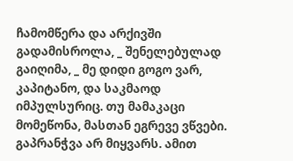ჩამომწერა და არქივში გადამისროლა, _ შენელებულად გაიღიმა, _ მე დიდი გოგო ვარ, კაპიტანო, და საკმაოდ იმპულსურიც. თუ მამაკაცი მომეწონა, მასთან ეგრევე ვწვები. გაპრანჭვა არ მიყვარს. ამით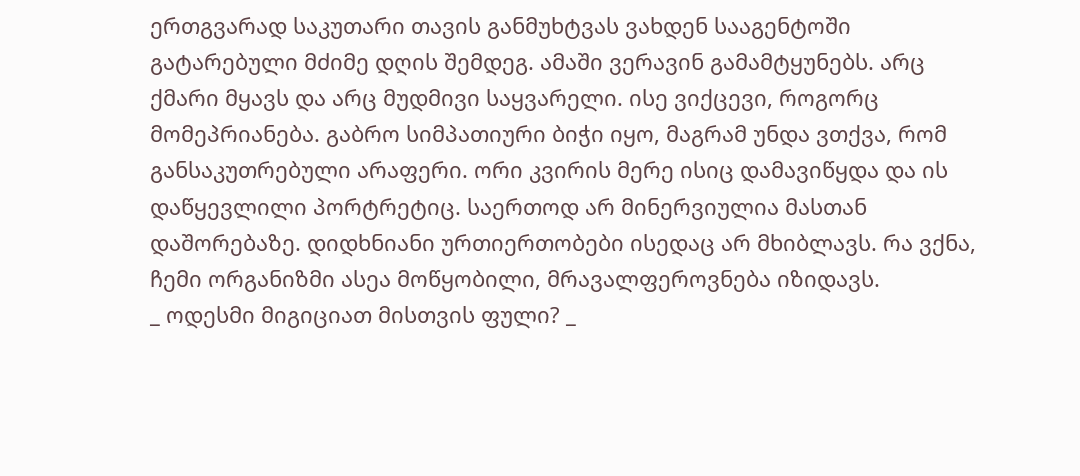ერთგვარად საკუთარი თავის განმუხტვას ვახდენ სააგენტოში გატარებული მძიმე დღის შემდეგ. ამაში ვერავინ გამამტყუნებს. არც ქმარი მყავს და არც მუდმივი საყვარელი. ისე ვიქცევი, როგორც მომეპრიანება. გაბრო სიმპათიური ბიჭი იყო, მაგრამ უნდა ვთქვა, რომ განსაკუთრებული არაფერი. ორი კვირის მერე ისიც დამავიწყდა და ის დაწყევლილი პორტრეტიც. საერთოდ არ მინერვიულია მასთან დაშორებაზე. დიდხნიანი ურთიერთობები ისედაც არ მხიბლავს. რა ვქნა, ჩემი ორგანიზმი ასეა მოწყობილი, მრავალფეროვნება იზიდავს.
_ ოდესმი მიგიციათ მისთვის ფული? _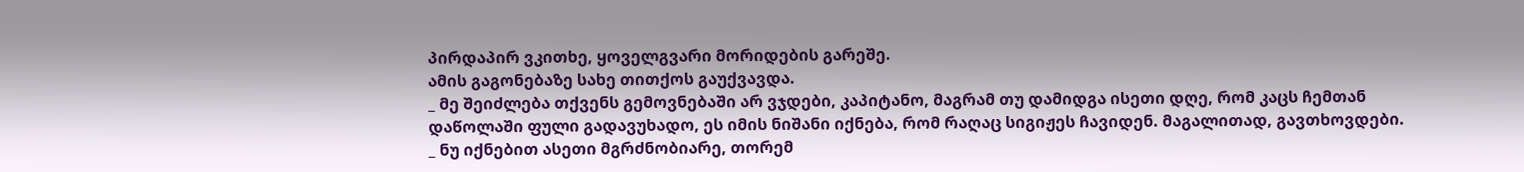პირდაპირ ვკითხე, ყოველგვარი მორიდების გარეშე.
ამის გაგონებაზე სახე თითქოს გაუქვავდა.
_ მე შეიძლება თქვენს გემოვნებაში არ ვჯდები, კაპიტანო, მაგრამ თუ დამიდგა ისეთი დღე, რომ კაცს ჩემთან დაწოლაში ფული გადავუხადო, ეს იმის ნიშანი იქნება, რომ რაღაც სიგიჟეს ჩავიდენ. მაგალითად, გავთხოვდები.
_ ნუ იქნებით ასეთი მგრძნობიარე, თორემ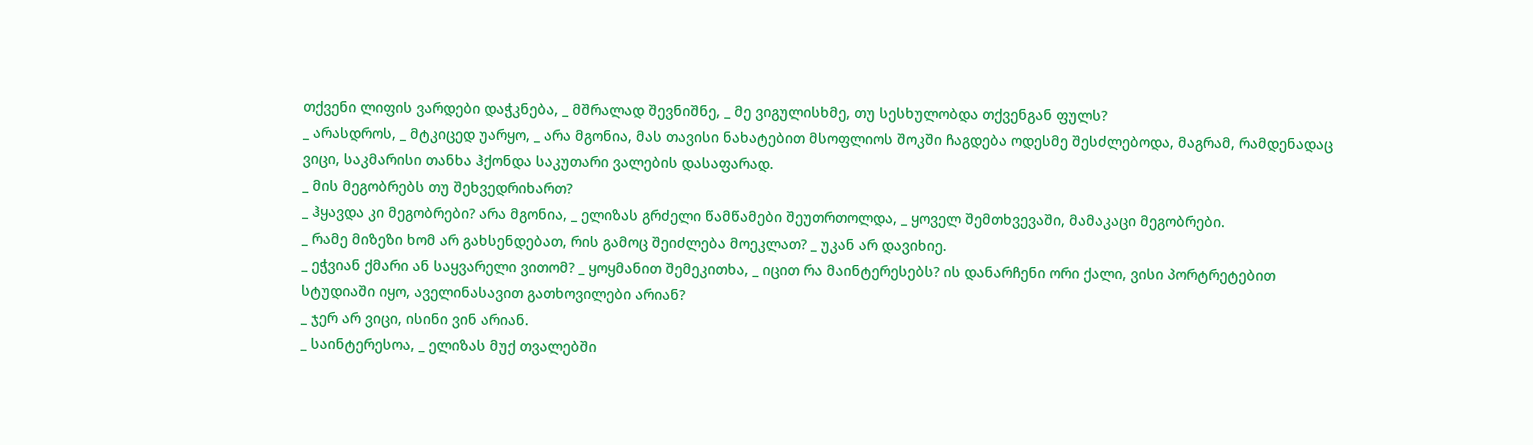თქვენი ლიფის ვარდები დაჭკნება, _ მშრალად შევნიშნე, _ მე ვიგულისხმე, თუ სესხულობდა თქვენგან ფულს?
_ არასდროს, _ მტკიცედ უარყო, _ არა მგონია, მას თავისი ნახატებით მსოფლიოს შოკში ჩაგდება ოდესმე შესძლებოდა, მაგრამ, რამდენადაც ვიცი, საკმარისი თანხა ჰქონდა საკუთარი ვალების დასაფარად.
_ მის მეგობრებს თუ შეხვედრიხართ?
_ ჰყავდა კი მეგობრები? არა მგონია, _ ელიზას გრძელი წამწამები შეუთრთოლდა, _ ყოველ შემთხვევაში, მამაკაცი მეგობრები.
_ რამე მიზეზი ხომ არ გახსენდებათ, რის გამოც შეიძლება მოეკლათ? _ უკან არ დავიხიე.
_ ეჭვიან ქმარი ან საყვარელი ვითომ? _ ყოყმანით შემეკითხა, _ იცით რა მაინტერესებს? ის დანარჩენი ორი ქალი, ვისი პორტრეტებით სტუდიაში იყო, აველინასავით გათხოვილები არიან?
_ ჯერ არ ვიცი, ისინი ვინ არიან.
_ საინტერესოა, _ ელიზას მუქ თვალებში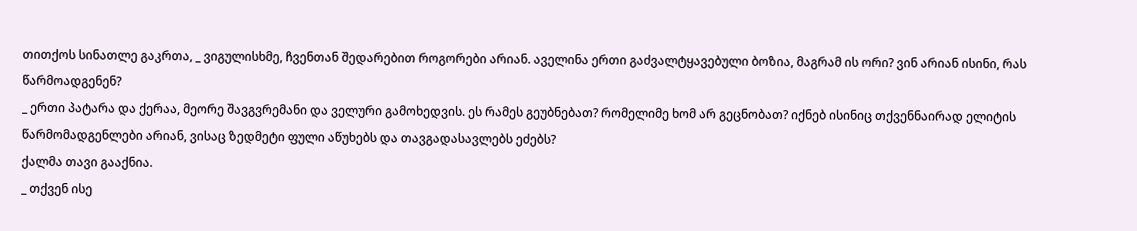თითქოს სინათლე გაკრთა, _ ვიგულისხმე, ჩვენთან შედარებით როგორები არიან. აველინა ერთი გაძვალტყავებული ბოზია, მაგრამ ის ორი? ვინ არიან ისინი, რას წარმოადგენენ?
_ ერთი პატარა და ქერაა, მეორე შავგვრემანი და ველური გამოხედვის. ეს რამეს გეუბნებათ? რომელიმე ხომ არ გეცნობათ? იქნებ ისინიც თქვენნაირად ელიტის წარმომადგენლები არიან, ვისაც ზედმეტი ფული აწუხებს და თავგადასავლებს ეძებს?
ქალმა თავი გააქნია.
_ თქვენ ისე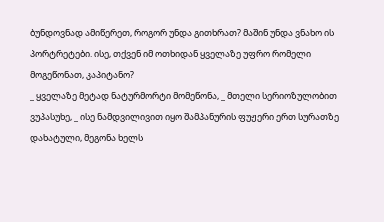ბუნდოვნად ამიწერეთ, როგორ უნდა გითხრათ? მაშინ უნდა ვნახო ის პორტრეტები. ისე, თქვენ იმ ოთხიდან ყველაზე უფრო რომელი მოგეწონათ, კაპიტანო?
_ ყველაზე მეტად ნატურმორტი მომეწონა, _ მთელი სერიოზულობით ვუპასუხე, _ ისე ნამდვილივით იყო შამპანურის ფუჟერი ერთ სურათზე დახატული, მეგონა ხელს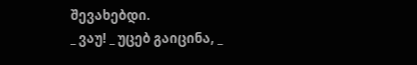შევახებდი.
_ ვაუ! _ უცებ გაიცინა, _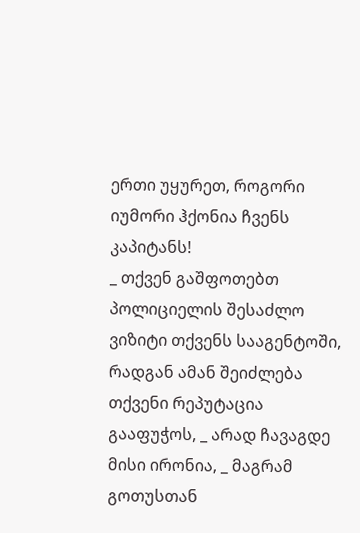ერთი უყურეთ, როგორი იუმორი ჰქონია ჩვენს კაპიტანს!
_ თქვენ გაშფოთებთ პოლიციელის შესაძლო ვიზიტი თქვენს სააგენტოში, რადგან ამან შეიძლება თქვენი რეპუტაცია გააფუჭოს, _ არად ჩავაგდე მისი ირონია, _ მაგრამ გოთუსთან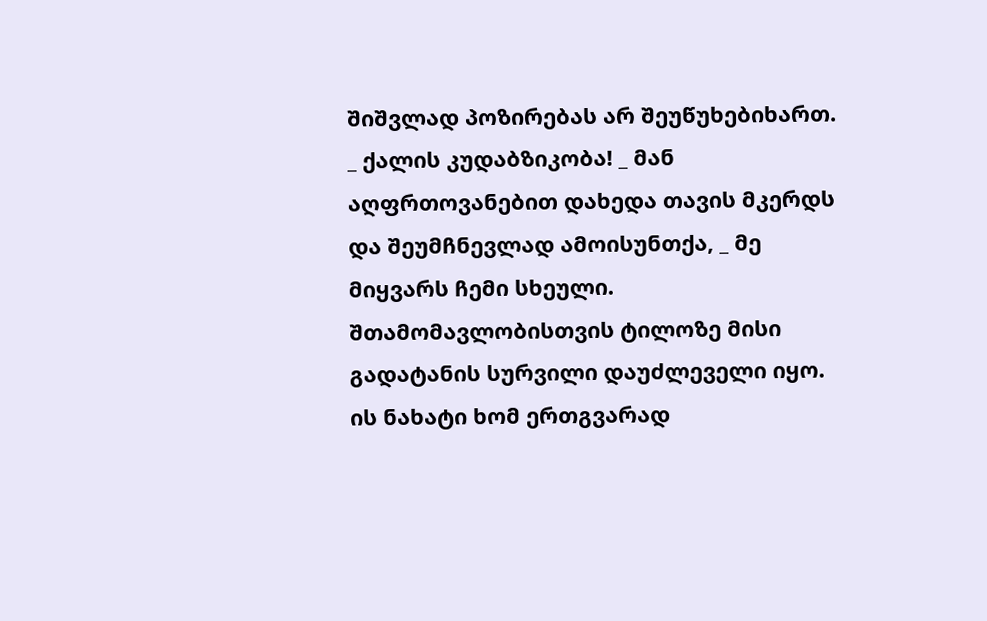შიშვლად პოზირებას არ შეუწუხებიხართ.
_ ქალის კუდაბზიკობა! _ მან აღფრთოვანებით დახედა თავის მკერდს და შეუმჩნევლად ამოისუნთქა, _ მე მიყვარს ჩემი სხეული. შთამომავლობისთვის ტილოზე მისი გადატანის სურვილი დაუძლეველი იყო. ის ნახატი ხომ ერთგვარად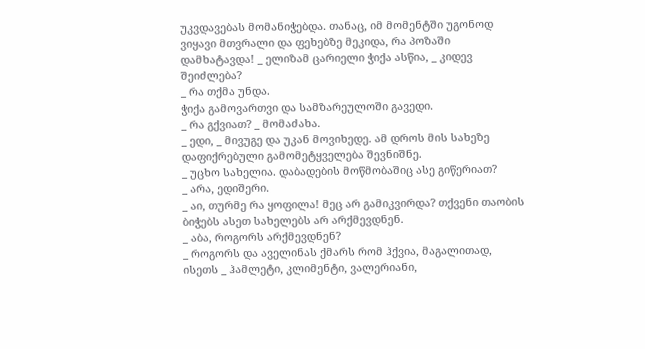უკვდავებას მომანიჭებდა. თანაც, იმ მომენტში უგონოდ ვიყავი მთვრალი და ფეხებზე მეკიდა, რა პოზაში დამხატავდა! _ ელიზამ ცარიელი ჭიქა ასწია, _ კიდევ შეიძლება?
_ რა თქმა უნდა.
ჭიქა გამოვართვი და სამზარეულოში გავედი.
_ რა გქვიათ? _ მომაძახა.
_ ედი, _ მივუგე და უკან მოვიხედე. ამ დროს მის სახეზე დაფიქრებული გამომეტყველება შევნიშნე.
_ უცხო სახელია. დაბადების მოწმობაშიც ასე გიწერიათ?
_ არა, ედიშერი.
_ აი, თურმე რა ყოფილა! მეც არ გამიკვირდა? თქვენი თაობის ბიჭებს ასეთ სახელებს არ არქმევდნენ.
_ აბა, როგორს არქმევდნენ?
_ როგორს და აველინას ქმარს რომ ჰქვია, მაგალითად, ისეთს _ ჰამლეტი, კლიმენტი, ვალერიანი,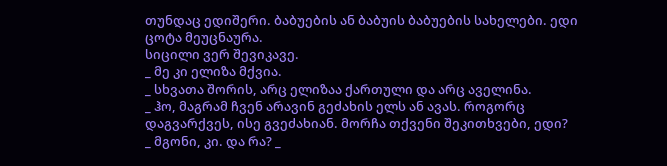თუნდაც ედიშერი. ბაბუების ან ბაბუის ბაბუების სახელები. ედი ცოტა მეუცნაურა.
სიცილი ვერ შევიკავე.
_ მე კი ელიზა მქვია.
_ სხვათა შორის, არც ელიზაა ქართული და არც აველინა.
_ ჰო, მაგრამ ჩვენ არავინ გეძახის ელს ან ავას. როგორც დაგვარქვეს, ისე გვეძახიან. მორჩა თქვენი შეკითხვები, ედი?
_ მგონი, კი. და რა? _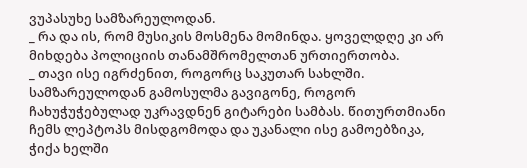ვუპასუხე სამზარეულოდან.
_ რა და ის, რომ მუსიკის მოსმენა მომინდა. ყოველდღე კი არ მიხდება პოლიციის თანამშრომელთან ურთიერთობა.
_ თავი ისე იგრძენით, როგორც საკუთარ სახლში.
სამზარეულოდან გამოსულმა გავიგონე, როგორ ჩახუჭუჭებულად უკრავდნენ გიტარები სამბას. წითურთმიანი ჩემს ლეპტოპს მისდგომოდა და უკანალი ისე გამოებზიკა, ჭიქა ხელში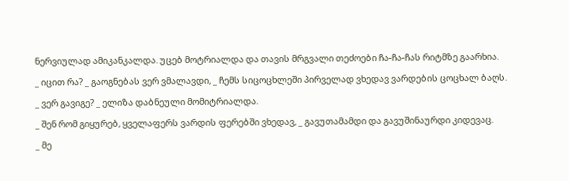ნერვიულად ამიკანკალდა. უცებ მოტრიალდა და თავის მრგვალი თეძოები ჩა-ჩა-ჩას რიტმზე გაარხია.
_ იცით რა? _ გაოგნებას ვერ ვმალავდი, _ ჩემს სიცოცხლეში პირველად ვხედავ ვარდების ცოცხალ ბაღს.
_ ვერ გავიგე? _ ელიზა დაბნეული მომიტრიალდა.
_ შენ რომ გიყურებ, ყველაფერს ვარდის ფერებში ვხედავ, _ გავუთამამდი და გავუშინაურდი კიდევაც.
_ მე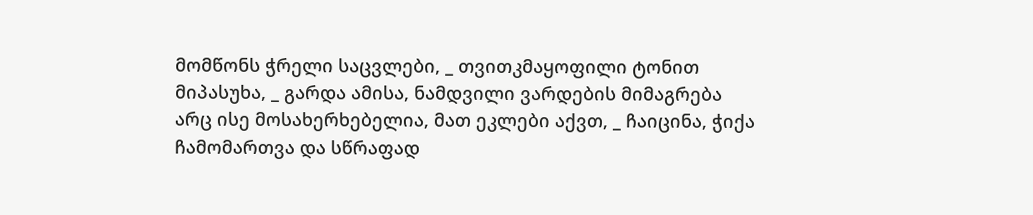მომწონს ჭრელი საცვლები, _ თვითკმაყოფილი ტონით მიპასუხა, _ გარდა ამისა, ნამდვილი ვარდების მიმაგრება არც ისე მოსახერხებელია, მათ ეკლები აქვთ, _ ჩაიცინა, ჭიქა ჩამომართვა და სწრაფად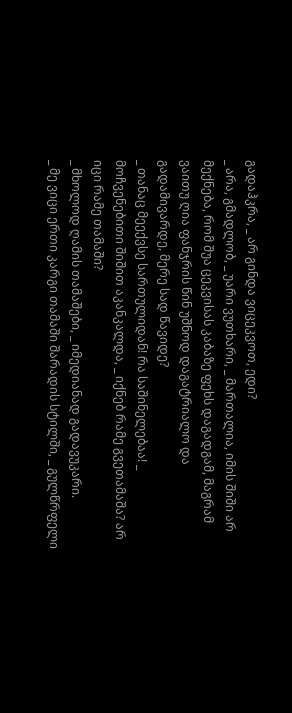გადაჰკრა, _ არ გინდა ვიცეკვოთ, ედი?
_ არა, გმადლობ, _ უარი ვუთხარი, _ მართალია, იმის შიში არ მექნება, რომ შუა ცეკვისას კაბაზე ფეხს დაგადგამ, მაგრამ ვაითუ ღია ფანჯრის წინ უშნოდ დაგატრიალო და გადამივარდე, მერე სად წავიდე?
_ თანაც მეექვსე სართულიდან! რა საშინელებაა! _ მოჩვენებითი შიშით აკანკალდა, _ იქნებ რამე გვეთამაშა? არ იცი რამე თამაში?
_ მხოლოდ ღამის თამაშები, _ იმედიანად გადავუკარი.
_ მე ვიცი ერთი კარგი თამაში შარადის სტილში, _ გულწრფელი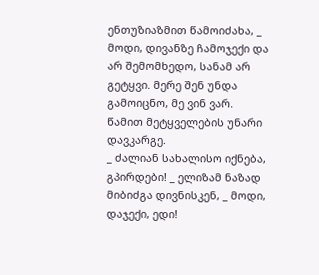ენთუზიაზმით წამოიძახა, _ მოდი, დივანზე ჩამოჯექი და არ შემომხედო, სანამ არ გეტყვი. მერე შენ უნდა გამოიცნო, მე ვინ ვარ.
წამით მეტყველების უნარი დავკარგე.
_ ძალიან სახალისო იქნება, გპირდები! _ ელიზამ ნაზად მიბიძგა დივნისკენ, _ მოდი, დაჯექი, ედი!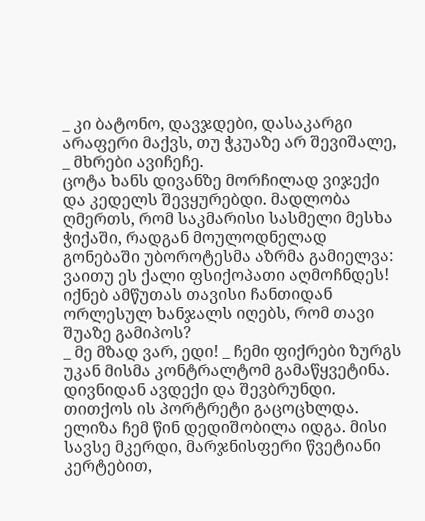_ კი ბატონო, დავჯდები, დასაკარგი არაფერი მაქვს, თუ ჭკუაზე არ შევიშალე, _ მხრები ავიჩეჩე.
ცოტა ხანს დივანზე მორჩილად ვიჯექი და კედელს შევყურებდი. მადლობა ღმერთს, რომ საკმარისი სასმელი მესხა ჭიქაში, რადგან მოულოდნელად გონებაში უბოროტესმა აზრმა გამიელვა: ვაითუ ეს ქალი ფსიქოპათი აღმოჩნდეს! იქნებ ამწუთას თავისი ჩანთიდან ორლესულ ხანჯალს იღებს, რომ თავი შუაზე გამიპოს?
_ მე მზად ვარ, ედი! _ ჩემი ფიქრები ზურგს უკან მისმა კონტრალტომ გამაწყვეტინა.
დივნიდან ავდექი და შევბრუნდი. თითქოს ის პორტრეტი გაცოცხლდა. ელიზა ჩემ წინ დედიშობილა იდგა. მისი სავსე მკერდი, მარჯნისფერი წვეტიანი კერტებით,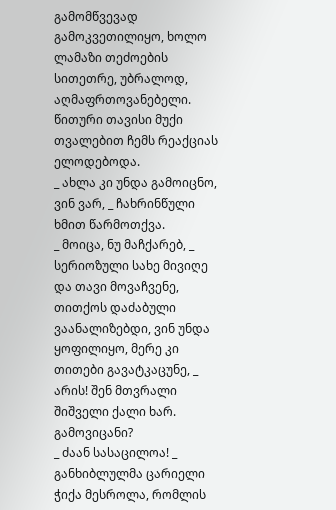გამომწვევად გამოკვეთილიყო, ხოლო ლამაზი თეძოების სითეთრე, უბრალოდ, აღმაფრთოვანებელი. წითური თავისი მუქი თვალებით ჩემს რეაქციას ელოდებოდა.
_ ახლა კი უნდა გამოიცნო, ვინ ვარ, _ ჩახრინწული ხმით წარმოთქვა.
_ მოიცა, ნუ მაჩქარებ, _ სერიოზული სახე მივიღე და თავი მოვაჩვენე, თითქოს დაძაბული ვაანალიზებდი, ვინ უნდა ყოფილიყო, მერე კი თითები გავატკაცუნე, _ არის! შენ მთვრალი შიშველი ქალი ხარ. გამოვიცანი?
_ ძაან სასაცილოა! _ განხიბლულმა ცარიელი ჭიქა მესროლა, რომლის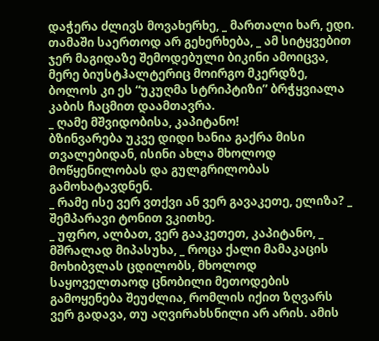დაჭერა ძლივს მოვახერხე, _ მართალი ხარ, ედი. თამაში საერთოდ არ გეხერხება, _ ამ სიტყვებით ჯერ მაგიდაზე შემოდებული ბიკინი ამოიცვა, მერე ბიუსტჰალტერიც მოირგო მკერდზე, ბოლოს კი ეს “უკუღმა სტრიპტიზი” ბრჭყვიალა კაბის ჩაცმით დაამთავრა.
_ ღამე მშვიდობისა, კაპიტანო!
ბზინვარება უკვე დიდი ხანია გაქრა მისი თვალებიდან, ისინი ახლა მხოლოდ მოწყენილობას და გულგრილობას გამოხატავდნენ.
_ რამე ისე ვერ ვთქვი ან ვერ გავაკეთე, ელიზა? _ შემპარავი ტონით ვკითხე.
_ უფრო, ალბათ, ვერ გააკეთეთ, კაპიტანო, _ მშრალად მიპასუხა, _ როცა ქალი მამაკაცის მოხიბვლას ცდილობს, მხოლოდ საყოველთაოდ ცნობილი მეთოდების გამოყენება შეუძლია, რომლის იქით ზღვარს ვერ გადავა, თუ აღვირახსნილი არ არის. ამის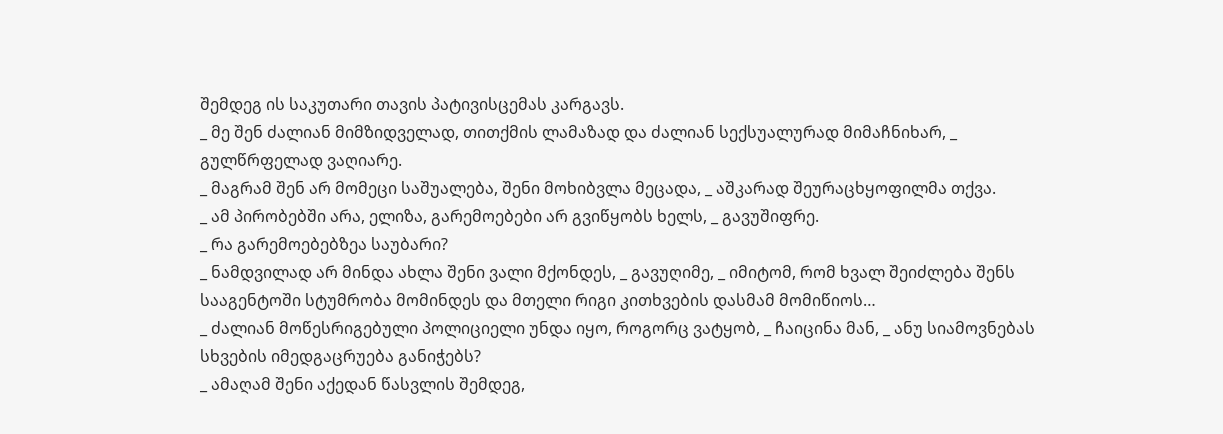შემდეგ ის საკუთარი თავის პატივისცემას კარგავს.
_ მე შენ ძალიან მიმზიდველად, თითქმის ლამაზად და ძალიან სექსუალურად მიმაჩნიხარ, _ გულწრფელად ვაღიარე.
_ მაგრამ შენ არ მომეცი საშუალება, შენი მოხიბვლა მეცადა, _ აშკარად შეურაცხყოფილმა თქვა.
_ ამ პირობებში არა, ელიზა, გარემოებები არ გვიწყობს ხელს, _ გავუშიფრე.
_ რა გარემოებებზეა საუბარი?
_ ნამდვილად არ მინდა ახლა შენი ვალი მქონდეს, _ გავუღიმე, _ იმიტომ, რომ ხვალ შეიძლება შენს სააგენტოში სტუმრობა მომინდეს და მთელი რიგი კითხვების დასმამ მომიწიოს…
_ ძალიან მოწესრიგებული პოლიციელი უნდა იყო, როგორც ვატყობ, _ ჩაიცინა მან, _ ანუ სიამოვნებას სხვების იმედგაცრუება განიჭებს?
_ ამაღამ შენი აქედან წასვლის შემდეგ,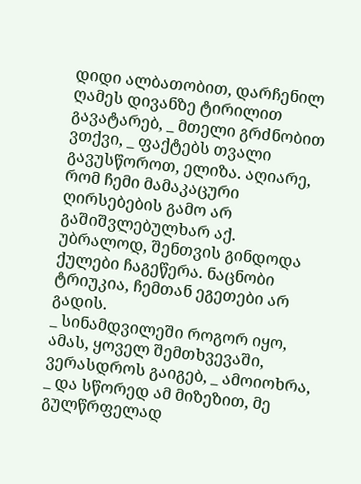დიდი ალბათობით, დარჩენილ ღამეს დივანზე ტირილით გავატარებ, _ მთელი გრძნობით ვთქვი, _ ფაქტებს თვალი გავუსწოროთ, ელიზა. აღიარე, რომ ჩემი მამაკაცური ღირსებების გამო არ გაშიშვლებულხარ აქ. უბრალოდ, შენთვის გინდოდა ქულები ჩაგეწერა. ნაცნობი ტრიუკია, ჩემთან ეგეთები არ გადის.
_ სინამდვილეში როგორ იყო, ამას, ყოველ შემთხვევაში, ვერასდროს გაიგებ, _ ამოიოხრა, _ და სწორედ ამ მიზეზით, მე გულწრფელად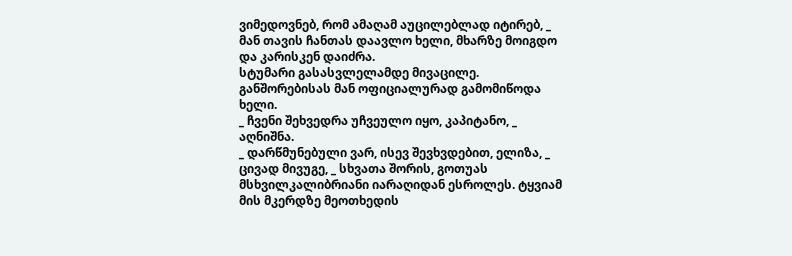ვიმედოვნებ, რომ ამაღამ აუცილებლად იტირებ, _ მან თავის ჩანთას დაავლო ხელი, მხარზე მოიგდო და კარისკენ დაიძრა.
სტუმარი გასასვლელამდე მივაცილე. განშორებისას მან ოფიციალურად გამომიწოდა ხელი.
_ ჩვენი შეხვედრა უჩვეულო იყო, კაპიტანო, _ აღნიშნა.
_ დარწმუნებული ვარ, ისევ შევხვდებით, ელიზა, _ ცივად მივუგე, _ სხვათა შორის, გოთუას მსხვილკალიბრიანი იარაღიდან ესროლეს. ტყვიამ მის მკერდზე მეოთხედის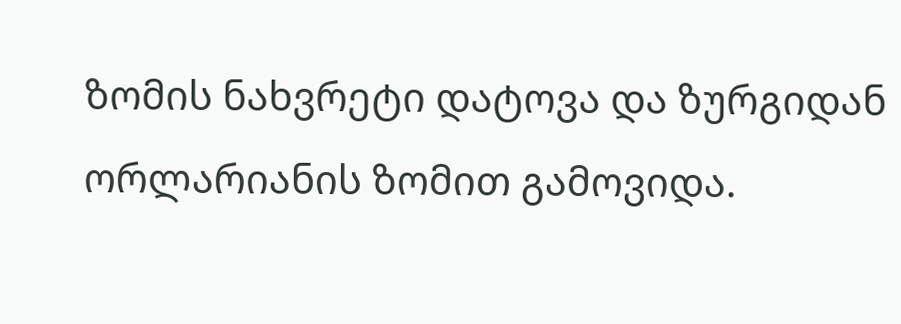ზომის ნახვრეტი დატოვა და ზურგიდან ორლარიანის ზომით გამოვიდა.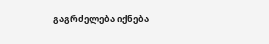გაგრძელება იქნება